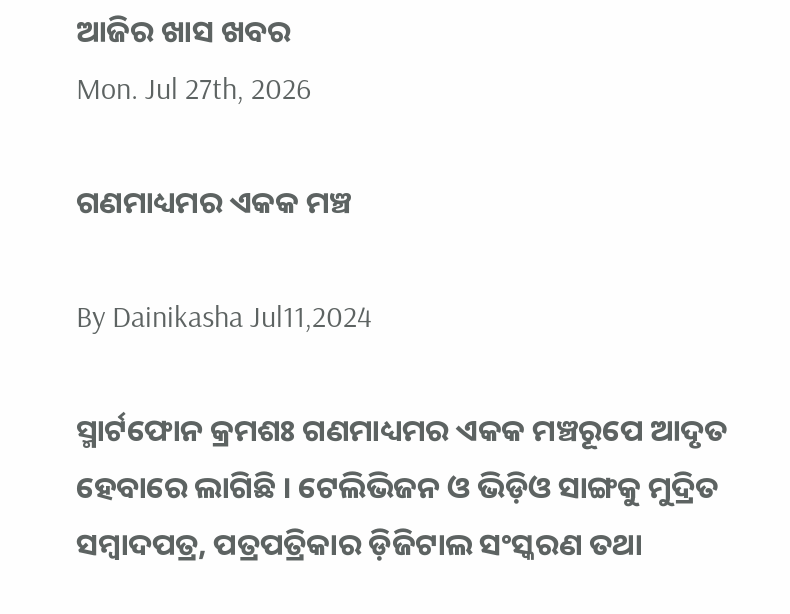ଆଜିର ଖାସ ଖବର
Mon. Jul 27th, 2026

ଗଣମାଧ୍ୟମର ଏକକ ମଞ୍ଚ

By Dainikasha Jul11,2024

ସ୍ମାର୍ଟଫୋନ କ୍ରମଶଃ ଗଣମାଧ୍ୟମର ଏକକ ମଞ୍ଚରୂପେ ଆଦୃତ ହେବାରେ ଲାଗିଛି । ଟେଲିଭିଜନ ଓ ଭିଡ଼ିଓ ସାଙ୍ଗକୁ ମୁଦ୍ରିତ ସମ୍ୱାଦପତ୍ର, ପତ୍ରପତ୍ରିକାର ଡ଼ିଜିଟାଲ ସଂସ୍କରଣ ତଥା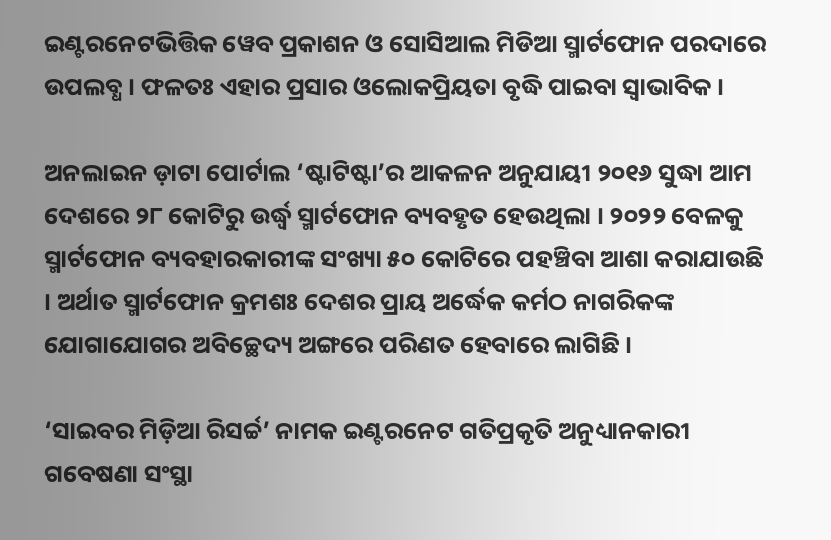ଇଣ୍ଟରନେଟଭିତ୍ତିକ ୱେବ ପ୍ରକାଶନ ଓ ସୋସିଆଲ ମିଡିଆ ସ୍ମାର୍ଟଫୋନ ପରଦାରେ ଉପଲବ୍ଧ । ଫଳତଃ ଏହାର ପ୍ରସାର ଓଲୋକପ୍ରିୟତା ବୃଦ୍ଧି ପାଇବା ସ୍ୱାଭାବିକ ।

ଅନଲାଇନ ଡ଼ାଟା ପୋର୍ଟାଲ ‘ଷ୍ଟାଟିଷ୍ଟା’ର ଆକଳନ ଅନୁଯାୟୀ ୨୦୧୬ ସୁଦ୍ଧା ଆମ ଦେଶରେ ୨୮ କୋଟିରୁ ଉର୍ଦ୍ଧ୍ୱ ସ୍ମାର୍ଟଫୋନ ବ୍ୟବହୃତ ହେଉଥିଲା । ୨୦୨୨ ବେଳକୁ ସ୍ମାର୍ଟଫୋନ ବ୍ୟବହାରକାରୀଙ୍କ ସଂଖ୍ୟା ୫୦ କୋଟିରେ ପହଞ୍ଚିବା ଆଶା କରାଯାଉଛି । ଅର୍ଥାତ ସ୍ମାର୍ଟଫୋନ କ୍ରମଶଃ ଦେଶର ପ୍ରାୟ ଅର୍ଦ୍ଧେକ କର୍ମଠ ନାଗରିକଙ୍କ ଯୋଗାଯୋଗର ଅବିଚ୍ଛେଦ୍ୟ ଅଙ୍ଗରେ ପରିଣତ ହେବାରେ ଲାଗିଛି ।

‘ସାଇବର ମିଡ଼ିଆ ରିସର୍ଚ୍ଚ’ ନାମକ ଇଣ୍ଟରନେଟ ଗତିପ୍ରକୃତି ଅନୁଧ୍ୟାନକାରୀ ଗବେଷଣା ସଂସ୍ଥା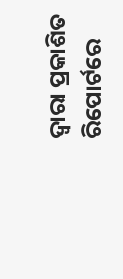ଦ୍ୱାରା ପ୍ରକାଶିତ ରିପୋର୍ଟରେ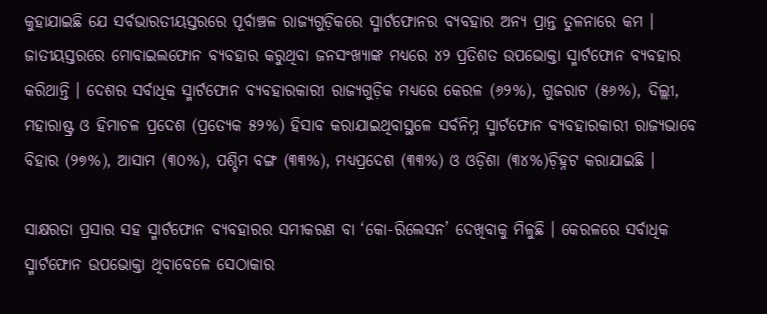କୁହାଯାଇଛି ଯେ ସର୍ବଭାରତୀୟସ୍ତରରେ ପୂର୍ବାଞ୍ଚଳ ରାଜ୍ୟଗୁଡ଼ିକରେ ସ୍ମାର୍ଟଫୋନର ବ୍ୟବହାର ଅନ୍ୟ ପ୍ରାନ୍ତ ତୁଳନାରେ କମ । ଜାତୀୟସ୍ତରରେ ମୋବାଇଲଫୋନ ବ୍ୟବହାର କରୁଥିବା ଜନସଂଖ୍ୟାଙ୍କ ମଧ୍ୟରେ ୪୨ ପ୍ରତିଶତ ଉପଭୋକ୍ତା ସ୍ମାର୍ଟଫୋନ ବ୍ୟବହାର କରିଥାନ୍ତି । ଦେଶର ସର୍ବାଧିକ ସ୍ମାର୍ଟଫୋନ ବ୍ୟବହାରକାରୀ ରାଜ୍ୟଗୁଡ଼ିକ ମଧ୍ୟରେ କେରଳ (୬୨%), ଗୁଜରାଟ (୫୬%), ଦିଲ୍ଲୀ, ମହାରାଷ୍ଟ୍ର ଓ ହିମାଚଳ ପ୍ରଦେଶ (ପ୍ରତ୍ୟେକ ୫୨%) ହିସାବ କରାଯାଇଥିବାସ୍ଥଳେ ସର୍ବନିମ୍ନ ସ୍ମାର୍ଟଫୋନ ବ୍ୟବହାରକାରୀ ରାଜ୍ୟଭାବେ ବିହାର (୨୭%), ଆସାମ (୩୦%), ପଶ୍ଚିମ ବଙ୍ଗ (୩୩%), ମଧ୍ୟପ୍ରଦେଶ (୩୩%) ଓ ଓଡ଼ିଶା (୩୪%)ଚ଼ିହ୍ନଟ କରାଯାଇଛି ।

ସାକ୍ଷରତା ପ୍ରସାର ସହ ସ୍ମାର୍ଟଫୋନ ବ୍ୟବହାରର ସମୀକରଣ ବା ‘କୋ-ରିଲେସନ’ ଦେଖିବାକୁ ମିଳୁଛି । କେରଳରେ ସର୍ବାଧିକ ସ୍ମାର୍ଟଫୋନ ଉପଭୋକ୍ତା ଥିବାବେଳେ ସେଠାକାର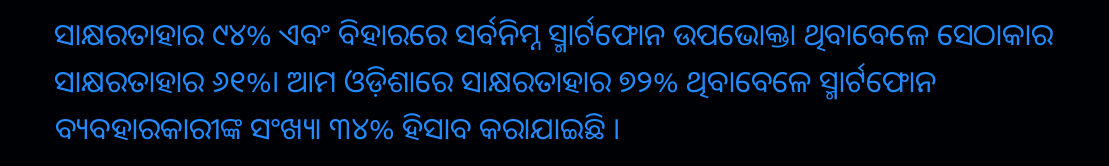ସାକ୍ଷରତାହାର ୯୪% ଏବଂ ବିହାରରେ ସର୍ବନିମ୍ନ ସ୍ମାର୍ଟଫୋନ ଉପଭୋକ୍ତା ଥିବାବେଳେ ସେଠାକାର ସାକ୍ଷରତାହାର ୬୧%। ଆମ ଓଡ଼ିଶାରେ ସାକ୍ଷରତାହାର ୭୨% ଥିବାବେଳେ ସ୍ମାର୍ଟଫୋନ ବ୍ୟବହାରକାରୀଙ୍କ ସଂଖ୍ୟା ୩୪% ହିସାବ କରାଯାଇଛି ।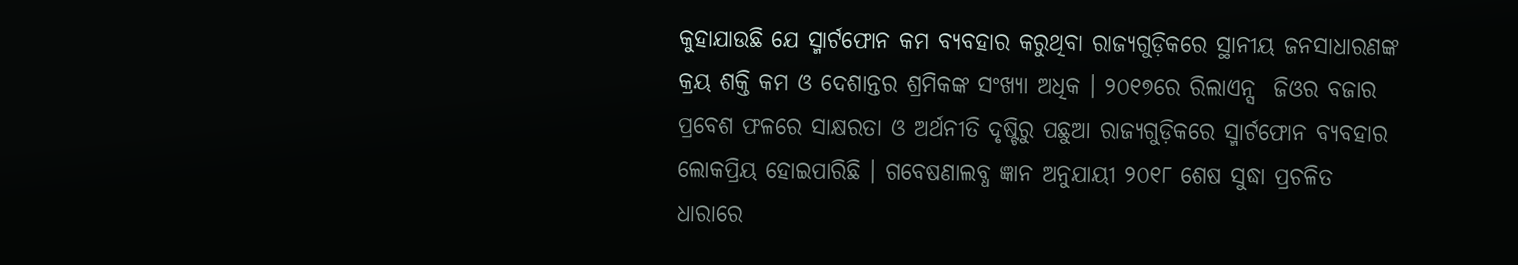କୁହାଯାଉଛି ଯେ ସ୍ମାର୍ଟଫୋନ କମ ବ୍ୟବହାର କରୁଥିବା ରାଜ୍ୟଗୁଡ଼ିକରେ ସ୍ଥାନୀୟ ଜନସାଧାରଣଙ୍କ କ୍ରୟ ଶକ୍ତି କମ ଓ ଦେଶାନ୍ତର ଶ୍ରମିକଙ୍କ ସଂଖ୍ୟା ଅଧିକ । ୨୦୧୭ରେ ରିଲାଏନ୍ସ  ଜିଓର ବଜାର ପ୍ରବେଶ ଫଳରେ ସାକ୍ଷରତା ଓ ଅର୍ଥନୀତି ଦୃଷ୍ଟିରୁ ପଛୁଆ ରାଜ୍ୟଗୁଡ଼ିକରେ ସ୍ମାର୍ଟଫୋନ ବ୍ୟବହାର ଲୋକପ୍ରିୟ ହୋଇପାରିଛି । ଗବେଷଣାଲବ୍ଧ ଜ୍ଞାନ ଅନୁଯାୟୀ ୨୦୧୮ ଶେଷ ସୁଦ୍ଧା ପ୍ରଚଳିତ ଧାରାରେ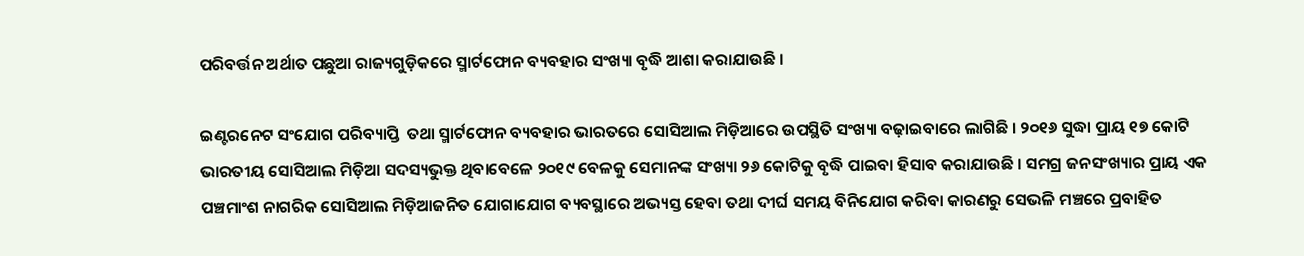ପରିବର୍ତ୍ତନ ଅର୍ଥାତ ପଛୁଆ ରାଜ୍ୟଗୁଡ଼ିକରେ ସ୍ମାର୍ଟଫୋନ ବ୍ୟବହାର ସଂଖ୍ୟା ବୃଦ୍ଧି ଆଶା କରାଯାଉଛି ।

ଇଣ୍ଟରନେଟ ସଂଯୋଗ ପରିବ୍ୟାପ୍ତି  ତଥା ସ୍ମାର୍ଟଫୋନ ବ୍ୟବହାର ଭାରତରେ ସୋସିଆଲ ମିଡ଼ିଆରେ ଉପସ୍ଥିତି ସଂଖ୍ୟା ବଢ଼ାଇବାରେ ଲାଗିଛି । ୨୦୧୬ ସୁଦ୍ଧା ପ୍ରାୟ ୧୭ କୋଟି ଭାରତୀୟ ସୋସିଆଲ ମିଡ଼ିଆ ସଦସ୍ୟଭୁକ୍ତ ଥିବାବେଳେ ୨୦୧୯ ବେଳକୁ ସେମାନଙ୍କ ସଂଖ୍ୟା ୨୬ କୋଟିକୁ ବୃଦ୍ଧି ପାଇବା ହିସାବ କରାଯାଉଛି । ସମଗ୍ର ଜନସଂଖ୍ୟାର ପ୍ରାୟ ଏକ ପଞ୍ଚମାଂଶ ନାଗରିକ ସୋସିଆଲ ମିଡ଼ିଆଜନିତ ଯୋଗାଯୋଗ ବ୍ୟବସ୍ଥାରେ ଅଭ୍ୟସ୍ତ ହେବା ତଥା ଦୀର୍ଘ ସମୟ ବିନିଯୋଗ କରିବା କାରଣରୁ ସେଭଳି ମଞ୍ଚରେ ପ୍ରବାହିତ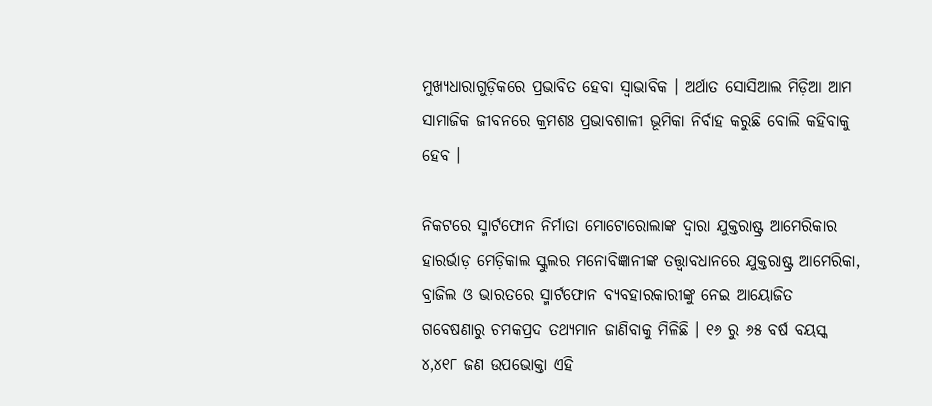ମୁଖ୍ୟଧାରାଗୁଡ଼ିକରେ ପ୍ରଭାବିତ ହେବା ସ୍ୱାଭାବିକ । ଅର୍ଥାତ ସୋସିଆଲ ମିଡ଼ିଆ ଆମ ସାମାଜିକ ଜୀବନରେ କ୍ରମଶଃ ପ୍ରଭାବଶାଳୀ ଭୂମିକା ନିର୍ବାହ କରୁଛି ବୋଲି କହିବାକୁ ହେବ ।

ନିକଟରେ ସ୍ମାର୍ଟଫୋନ ନିର୍ମାତା ମୋଟୋରୋଲାଙ୍କ ଦ୍ୱାରା ଯୁକ୍ତରାଷ୍ଟ୍ର ଆମେରିକାର ହାରର୍ଭାଡ଼ ମେଡ଼ିକାଲ ସ୍କୁଲର ମନୋବିଜ୍ଞାନୀଙ୍କ ତତ୍ତ୍ୱାବଧାନରେ ଯୁକ୍ତରାଷ୍ଟ୍ର ଆମେରିକା, ବ୍ରାଜିଲ ଓ ଭାରତରେ ସ୍ମାର୍ଟଫୋନ ବ୍ୟବହାରକାରୀଙ୍କୁ ନେଇ ଆୟୋଜିତ ଗବେଷଣାରୁ ଚମକପ୍ରଦ ତଥ୍ୟମାନ ଜାଣିବାକୁ ମିଳିଛି । ୧୬ ରୁ ୬୫ ବର୍ଷ ବୟସ୍କ ୪,୪୧୮ ଜଣ ଉପଭୋକ୍ତା ଏହି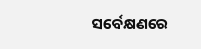ସର୍ବେକ୍ଷଣରେ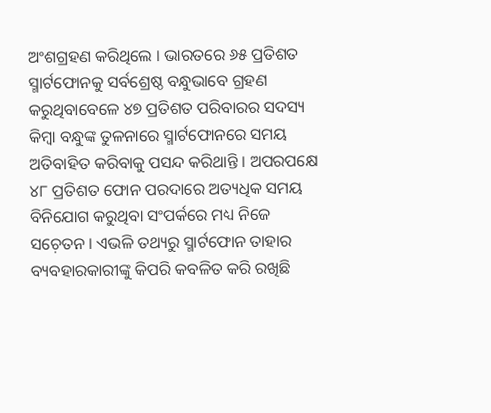ଅଂଶଗ୍ରହଣ କରିଥିଲେ । ଭାରତରେ ୬୫ ପ୍ରତିଶତ ସ୍ମାର୍ଟଫୋନକୁ ସର୍ବଶ୍ରେଷ୍ଠ ବନ୍ଧୁଭାବେ ଗ୍ରହଣ କରୁଥିବାବେଳେ ୪୭ ପ୍ରତିଶତ ପରିବାରର ସଦସ୍ୟ କିମ୍ୱା ବନ୍ଧୁଙ୍କ ତୁଳନାରେ ସ୍ମାର୍ଟଫୋନରେ ସମୟ ଅତିବାହିତ କରିବାକୁ ପସନ୍ଦ କରିଥାନ୍ତି । ଅପରପକ୍ଷେ ୪୮ ପ୍ରତିଶତ ଫୋନ ପରଦାରେ ଅତ୍ୟଧିକ ସମୟ ବିନିଯୋଗ କରୁଥିବା ସଂପର୍କରେ ମଧ୍ୟ ନିଜେ ସଚ଼େତନ । ଏଭଳି ତଥ୍ୟରୁ ସ୍ମାର୍ଟଫୋନ ତାହାର ବ୍ୟବହାରକାରୀଙ୍କୁ କିପରି କବଳିତ କରି ରଖିଛି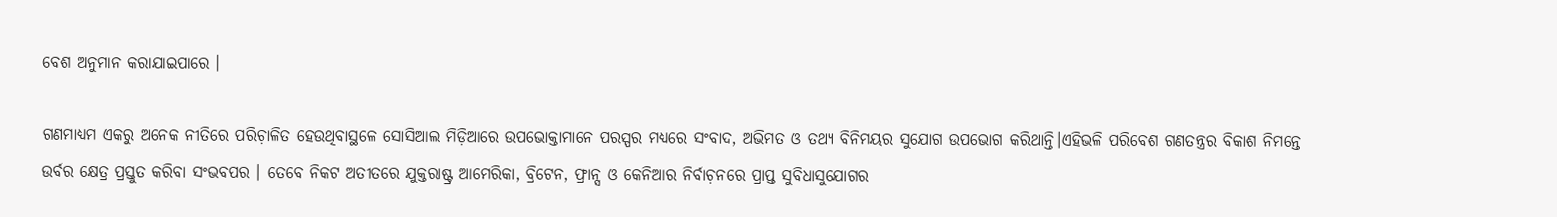ବେଶ ଅନୁମାନ କରାଯାଇପାରେ ।

ଗଣମାଧ୍ୟମ ଏକରୁ ଅନେକ ନୀତିରେ ପରିଚ଼ାଳିତ ହେଉଥିବାସ୍ଥଳେ ସୋସିଆଲ ମିଡ଼ିଆରେ ଉପଭୋକ୍ତାମାନେ ପରସ୍ପର ମଧ୍ୟରେ ସଂବାଦ, ଅଭିମତ ଓ ତଥ୍ୟ ବିନିମୟର ସୁଯୋଗ ଉପଭୋଗ କରିଥାନ୍ତି।ଏହିଭଳି ପରିବେଶ ଗଣତନ୍ତ୍ରର ବିକାଶ ନିମନ୍ତେ ଉର୍ବର କ୍ଷେତ୍ର ପ୍ରସ୍ତୁତ କରିବା ସଂଭବପର । ତେବେ ନିକଟ ଅତୀତରେ ଯୁକ୍ତରାଷ୍ଟ୍ର ଆମେରିକା, ବ୍ରିଟେନ, ଫ୍ରାନ୍ସ ଓ କେନିଆର ନିର୍ବାଚ଼ନରେ ପ୍ରାପ୍ତ ସୁବିଧାସୁଯୋଗର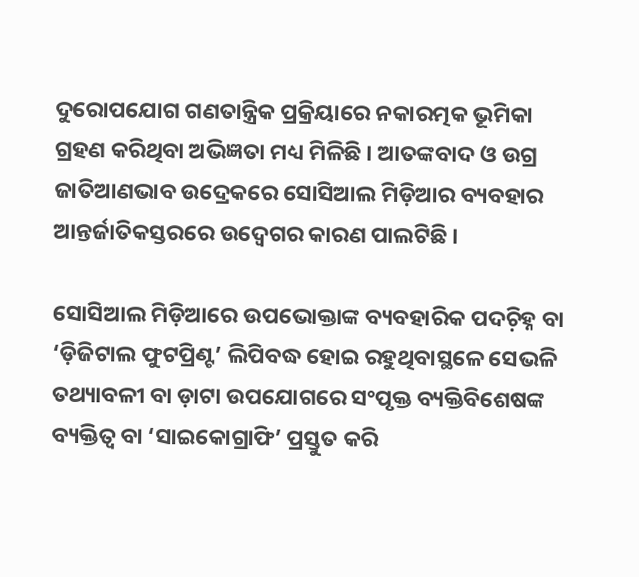ଦୁରୋପଯୋଗ ଗଣତାନ୍ତ୍ରିକ ପ୍ରକ୍ରିୟାରେ ନକାରତ୍ମକ ଭୂମିକା ଗ୍ରହଣ କରିଥିବା ଅଭିଜ୍ଞତା ମଧ୍ୟ ମିଳିଛି । ଆତଙ୍କବାଦ ଓ ଉଗ୍ର ଜାତିଆଣଭାବ ଉଦ୍ରେକରେ ସୋସିଆଲ ମିଡ଼ିଆର ବ୍ୟବହାର ଆନ୍ତର୍ଜାତିକସ୍ତରରେ ଉଦ୍ବେଗର କାରଣ ପାଲଟିଛି ।

ସୋସିଆଲ ମିଡ଼ିଆରେ ଉପଭୋକ୍ତାଙ୍କ ବ୍ୟବହାରିକ ପଦଚ଼ିହ୍ନ ବା ‘ଡ଼ିଜିଟାଲ ଫୁଟପ୍ରିଣ୍ଟ’ ଲିପିବଦ୍ଧ ହୋଇ ରହୁଥିବାସ୍ଥଳେ ସେଭଳି ତଥ୍ୟାବଳୀ ବା ଡ଼ାଟା ଉପଯୋଗରେ ସଂପୃକ୍ତ ବ୍ୟକ୍ତିବିଶେଷଙ୍କ ବ୍ୟକ୍ତିତ୍ୱ ବା ‘ସାଇକୋଗ୍ରାଫି’ ପ୍ରସ୍ତୁତ କରି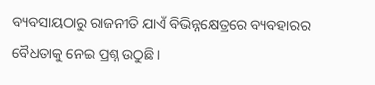ବ୍ୟବସାୟଠାରୁ ରାଜନୀତି ଯାଏଁ ବିଭିନ୍ନକ୍ଷେତ୍ରରେ ବ୍ୟବହାରର ବୈଧତାକୁ ନେଇ ପ୍ରଶ୍ନ ଉଠୁଛି ।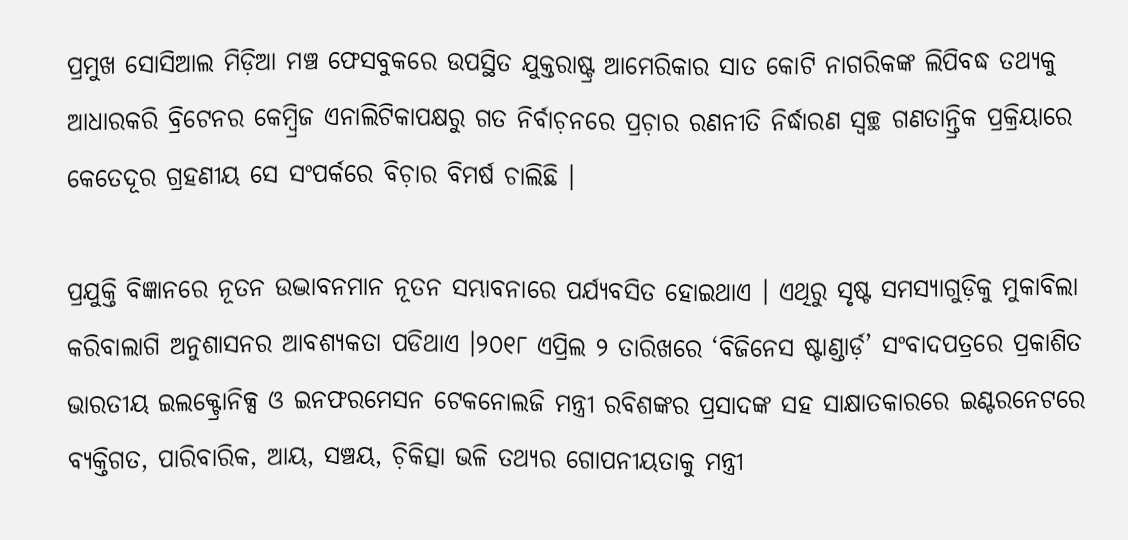ପ୍ରମୁଖ ସୋସିଆଲ ମିଡ଼ିଆ ମଞ୍ଚ ଫେସବୁକରେ ଉପସ୍ଥିତ ଯୁକ୍ତରାଷ୍ଟ୍ର ଆମେରିକାର ସାତ କୋଟି ନାଗରିକଙ୍କ ଲିପିବଦ୍ଧ ତଥ୍ୟକୁ ଆଧାରକରି ବ୍ରିଟେନର କେମ୍ୱ୍ରିଜ ଏନାଲିଟିକାପକ୍ଷରୁ ଗତ ନିର୍ବାଚ଼ନରେ ପ୍ରଚ଼ାର ରଣନୀତି ନିର୍ଦ୍ଧାରଣ ସ୍ୱଚ୍ଛ ଗଣତାନ୍ତ୍ରିକ ପ୍ରକ୍ରିୟାରେ କେତେଦୂର ଗ୍ରହଣୀୟ ସେ ସଂପର୍କରେ ବିଚ଼ାର ବିମର୍ଷ ଚାଲିଛି ।

ପ୍ରଯୁକ୍ତି ବିଜ୍ଞାନରେ ନୂତନ ଉଦ୍ଭାବନମାନ ନୂତନ ସମ୍ଭାବନାରେ ପର୍ଯ୍ୟବସିତ ହୋଇଥାଏ । ଏଥିରୁ ସୃଷ୍ଟ ସମସ୍ୟାଗୁଡ଼ିକୁ ମୁକାବିଲା କରିବାଲାଗି ଅନୁଶାସନର ଆବଶ୍ୟକତା ପଡିଥାଏ ।୨୦୧୮ ଏପ୍ରିଲ ୨ ତାରିଖରେ ‘ବିଜିନେସ ଷ୍ଟାଣ୍ଡାର୍ଡ଼’ ସଂବାଦପତ୍ରରେ ପ୍ରକାଶିତ ଭାରତୀୟ ଇଲକ୍ଟ୍ରୋନିକ୍ସ ଓ ଇନଫରମେସନ ଟେକନୋଲଜି ମନ୍ତ୍ରୀ ରବିଶଙ୍କର ପ୍ରସାଦଙ୍କ ସହ ସାକ୍ଷାତକାରରେ ଇଣ୍ଟରନେଟରେ ବ୍ୟକ୍ତିଗତ, ପାରିବାରିକ, ଆୟ, ସଞ୍ଚୟ, ଚ଼ିକିତ୍ସା ଭଳି ତଥ୍ୟର ଗୋପନୀୟତାକୁ ମନ୍ତ୍ରୀ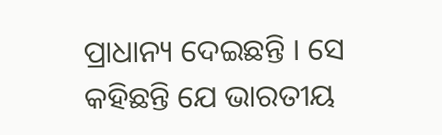ପ୍ରାଧାନ୍ୟ ଦେଇଛନ୍ତି । ସେ କହିଛନ୍ତି ଯେ ଭାରତୀୟ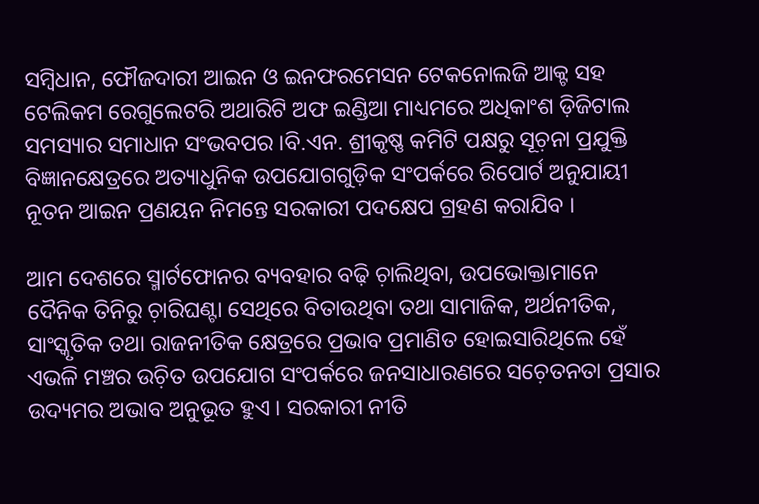ସମ୍ୱିଧାନ, ଫୌଜଦାରୀ ଆଇନ ଓ ଇନଫରମେସନ ଟେକନୋଲଜି ଆକ୍ଟ ସହ ଟେଲିକମ ରେଗୁଲେଟରି ଅଥାରିଟି ଅଫ ଇଣ୍ଡିଆ ମାଧ୍ୟମରେ ଅଧିକାଂଶ ଡ଼ିଜିଟାଲ ସମସ୍ୟାର ସମାଧାନ ସଂଭବପର ।ବି.ଏନ. ଶ୍ରୀକୃଷ୍ଣ କମିଟି ପକ୍ଷରୁ ସୂଚ଼ନା ପ୍ରଯୁକ୍ତି ବିଜ୍ଞାନକ୍ଷେତ୍ରରେ ଅତ୍ୟାଧୁନିକ ଉପଯୋଗଗୁଡ଼ିକ ସଂପର୍କରେ ରିପୋର୍ଟ ଅନୁଯାୟୀ ନୂତନ ଆଇନ ପ୍ରଣୟନ ନିମନ୍ତେ ସରକାରୀ ପଦକ୍ଷେପ ଗ୍ରହଣ କରାଯିବ ।

ଆମ ଦେଶରେ ସ୍ମାର୍ଟଫୋନର ବ୍ୟବହାର ବଢ଼ି ଚ଼ାଲିଥିବା, ଉପଭୋକ୍ତାମାନେ ଦୈନିକ ତିନିରୁ ଚ଼ାରିଘଣ୍ଟା ସେଥିରେ ବିତାଉଥିବା ତଥା ସାମାଜିକ, ଅର୍ଥନୀତିକ, ସାଂସ୍କୃତିକ ତଥା ରାଜନୀତିକ କ୍ଷେତ୍ରରେ ପ୍ରଭାବ ପ୍ରମାଣିତ ହୋଇସାରିଥିଲେ ହେଁ ଏଭଳି ମଞ୍ଚର ଉଚ଼ିତ ଉପଯୋଗ ସଂପର୍କରେ ଜନସାଧାରଣରେ ସଚ଼େତନତା ପ୍ରସାର ଉଦ୍ୟମର ଅଭାବ ଅନୁଭୂତ ହୁଏ । ସରକାରୀ ନୀତି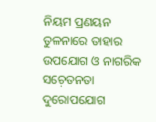ନିୟମ ପ୍ରଣୟନ ତୁଳନାରେ ତାହାର ଉପଯୋଗ ଓ ନାଗରିକ ସଚ଼େତନତା ଦୁରୋପଯୋଗ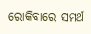ରୋକିବାରେ ସମର୍ଥ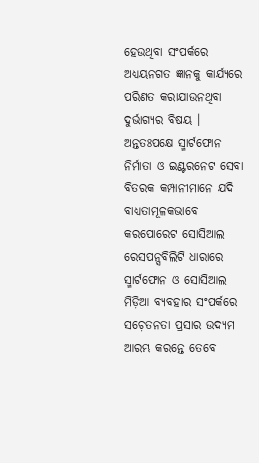ହେଉଥିବା ସଂପର୍କରେ ଅଧ୍ୟୟନଗତ ଜ୍ଞାନକୁ କାର୍ଯ୍ୟରେ ପରିଣତ କରାଯାଉନଥିବା ଦୁର୍ଭାଗ୍ୟର ବିଷୟ । ଅନ୍ତତଃପକ୍ଷେ ସ୍ମାର୍ଟଫୋନ ନିର୍ମାତା ଓ ଇଣ୍ଟରନେଟ ସେବା ବିତରକ କମ୍ପାନୀମାନେ ଯଦି ବାଧ୍ୟତାମୂଳକଭାବେ କରପୋରେଟ ସୋସିଆଲ ରେସପନ୍ସବିଲିଟି ଧାରାରେ ସ୍ମାର୍ଟଫୋନ ଓ ସୋସିଆଲ ମିଡ଼ିଆ ବ୍ୟବହାର ସଂପର୍କରେ ସଚ଼େତନତା ପ୍ରସାର ଉଦ୍ୟମ ଆରମ୍ଭ କରନ୍ତେ ତେବେ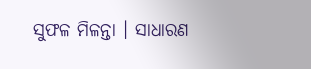ସୁଫଳ ମିଳନ୍ତା । ସାଧାରଣ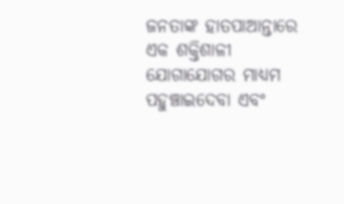ଜନତାଙ୍କ ହାତପାଆନ୍ତାରେ ଏକ ଶକ୍ତିଶାଳୀ ଯୋଗାଯୋଗର ମାଧ୍ୟମ ପହୁଞ୍ଚାଇଦେବା ଏବଂ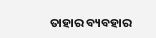ତାହାର ବ୍ୟବହାର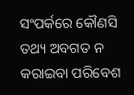ସଂପର୍କରେ କୌଣସି ତଥ୍ୟ ଅବଗତ ନ କରାଇବା ପରିବେଶ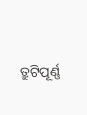ତ୍ରୁଟିପୂର୍ଣ୍ଣ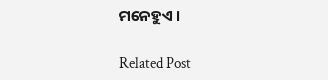ମନେହୁଏ ।

Related Post